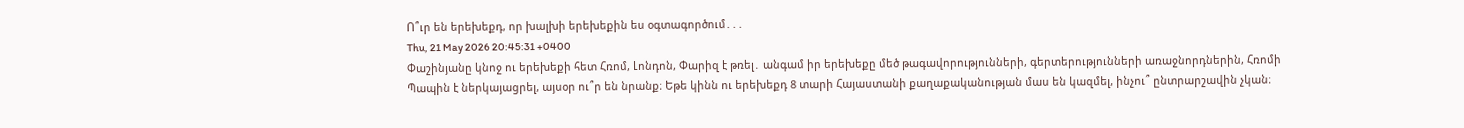Ո՞ւր են երեխեքդ, որ խալխի երեխեքին ես օգտագործում․․․
Thu, 21 May 2026 20:45:31 +0400
Փաշինյանը կնոջ ու երեխեքի հետ Հռոմ, Լոնդոն, Փարիզ է թռել․ անգամ իր երեխեքը մեծ թագավորությունների, գերտերությունների առաջնորդներին, Հռոմի Պապին է ներկայացրել, այսօր ու՞ր են նրանք։ Եթե կինն ու երեխեքդ 8 տարի Հայաստանի քաղաքականության մաս են կազմել, ինչու՞ ընտրարշավին չկան։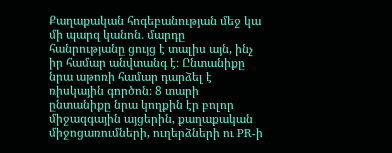Քաղաքական հոգեբանության մեջ կա մի պարզ կանոն․ մարդը հանրությանը ցույց է տալիս այն, ինչ իր համար անվտանգ է։ Ընտանիքը նրա աթոռի համար դարձել է ռիսկային գործոն։ 8 տարի ընտանիքը նրա կողքին էր բոլոր միջազգային այցերին, քաղաքական միջոցառումների, ուղերձների ու PR-ի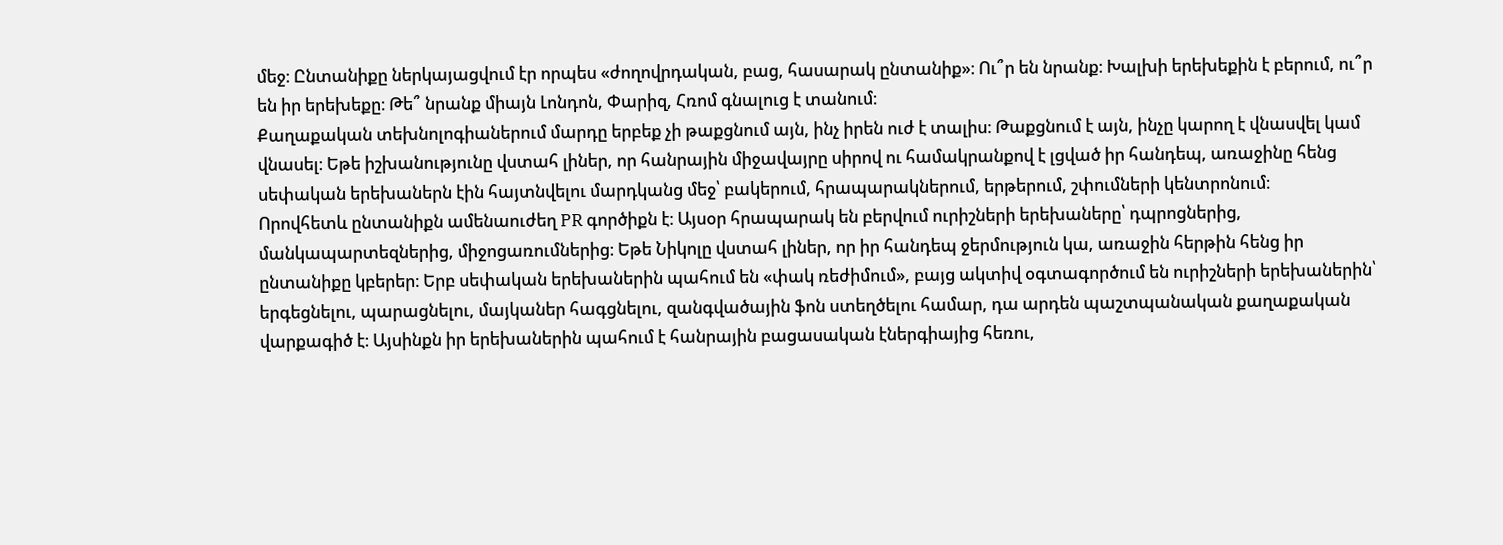մեջ։ Ընտանիքը ներկայացվում էր որպես «ժողովրդական, բաց, հասարակ ընտանիք»։ Ու՞ր են նրանք։ Խալխի երեխեքին է բերում, ու՞ր են իր երեխեքը։ Թե՞ նրանք միայն Լոնդոն, Փարիզ, Հռոմ գնալուց է տանում։
Քաղաքական տեխնոլոգիաներում մարդը երբեք չի թաքցնում այն, ինչ իրեն ուժ է տալիս։ Թաքցնում է այն, ինչը կարող է վնասվել կամ վնասել։ Եթե իշխանությունը վստահ լիներ, որ հանրային միջավայրը սիրով ու համակրանքով է լցված իր հանդեպ, առաջինը հենց սեփական երեխաներն էին հայտնվելու մարդկանց մեջ՝ բակերում, հրապարակներում, երթերում, շփումների կենտրոնում։
Որովհետև ընտանիքն ամենաուժեղ PR գործիքն է։ Այսօր հրապարակ են բերվում ուրիշների երեխաները՝ դպրոցներից, մանկապարտեզներից, միջոցառումներից։ Եթե Նիկոլը վստահ լիներ, որ իր հանդեպ ջերմություն կա, առաջին հերթին հենց իր ընտանիքը կբերեր։ Երբ սեփական երեխաներին պահում են «փակ ռեժիմում», բայց ակտիվ օգտագործում են ուրիշների երեխաներին՝ երգեցնելու, պարացնելու, մայկաներ հագցնելու, զանգվածային ֆոն ստեղծելու համար, դա արդեն պաշտպանական քաղաքական վարքագիծ է։ Այսինքն իր երեխաներին պահում է հանրային բացասական էներգիայից հեռու,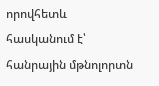որովհետև հասկանում է՝ հանրային մթնոլորտն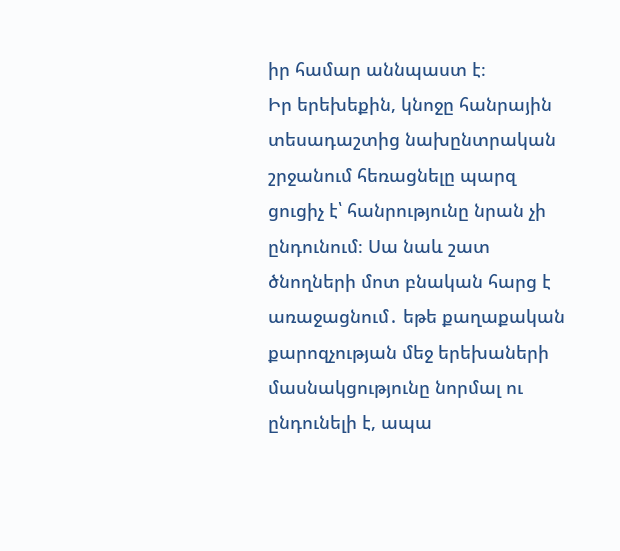իր համար աննպաստ է։
Իր երեխեքին, կնոջը հանրային տեսադաշտից նախընտրական շրջանում հեռացնելը պարզ ցուցիչ է՝ հանրությունը նրան չի ընդունում։ Սա նաև շատ ծնողների մոտ բնական հարց է առաջացնում․ եթե քաղաքական քարոզչության մեջ երեխաների մասնակցությունը նորմալ ու ընդունելի է, ապա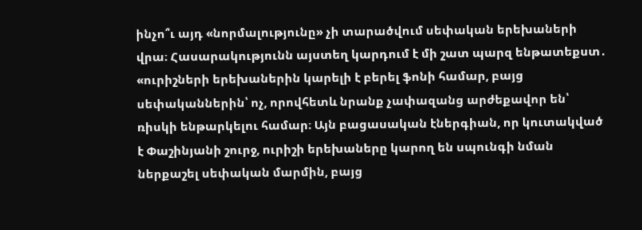ինչո՞ւ այդ «նորմալությունը» չի տարածվում սեփական երեխաների վրա։ Հասարակությունն այստեղ կարդում է մի շատ պարզ ենթատեքստ․ «ուրիշների երեխաներին կարելի է բերել ֆոնի համար, բայց սեփականներին՝ ոչ, որովհետև նրանք չափազանց արժեքավոր են՝ ռիսկի ենթարկելու համար։ Այն բացասական էներգիան, որ կուտակված է Փաշինյանի շուրջ, ուրիշի երեխաները կարող են սպունգի նման ներքաշել սեփական մարմին, բայց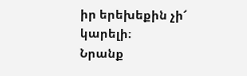իր երեխեքին չի՜ կարելի։
Նրանք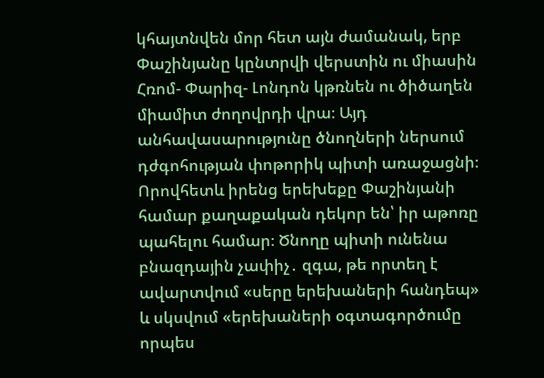կհայտնվեն մոր հետ այն ժամանակ, երբ Փաշինյանը կընտրվի վերստին ու միասին Հռոմ- Փարիզ- Լոնդոն կթռնեն ու ծիծաղեն միամիտ ժողովրդի վրա։ Այդ անհավասարությունը ծնողների ներսում դժգոհության փոթորիկ պիտի առաջացնի։ Որովհետև իրենց երեխեքը Փաշինյանի համար քաղաքական դեկոր են՝ իր աթոռը պահելու համար։ Ծնողը պիտի ունենա բնազդային չափիչ․ զգա, թե որտեղ է ավարտվում «սերը երեխաների հանդեպ» և սկսվում «երեխաների օգտագործումը որպես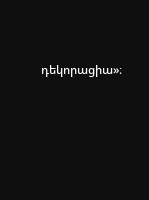դեկորացիա»։